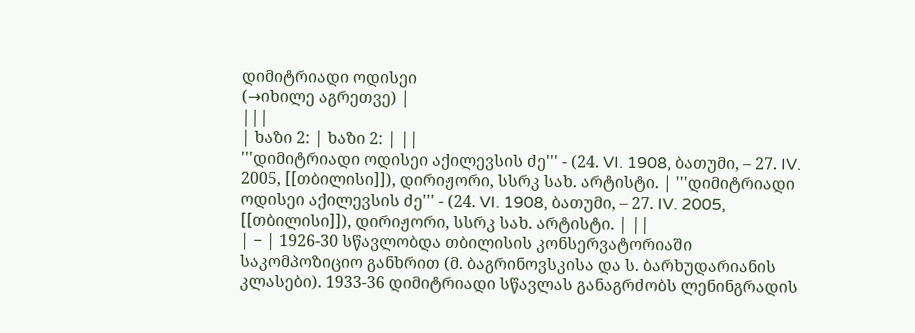დიმიტრიადი ოდისეი
(→იხილე აგრეთვე) |
|||
| ხაზი 2: | ხაზი 2: | ||
'''დიმიტრიადი ოდისეი აქილევსის ძე''' - (24. VI. 1908, ბათუმი, – 27. IV. 2005, [[თბილისი]]), დირიჟორი, სსრკ სახ. არტისტი. | '''დიმიტრიადი ოდისეი აქილევსის ძე''' - (24. VI. 1908, ბათუმი, – 27. IV. 2005, [[თბილისი]]), დირიჟორი, სსრკ სახ. არტისტი. | ||
| − | 1926-30 სწავლობდა თბილისის კონსერვატორიაში საკომპოზიციო განხრით (მ. ბაგრინოვსკისა და ს. ბარხუდარიანის კლასები). 1933-36 დიმიტრიადი სწავლას განაგრძობს ლენინგრადის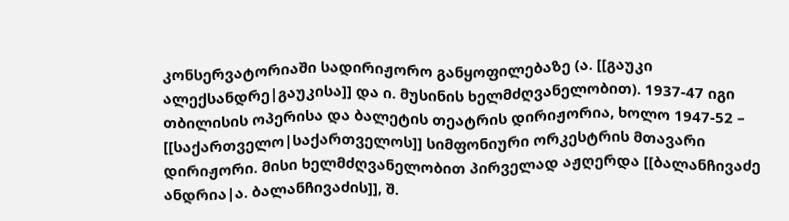კონსერვატორიაში სადირიჟორო განყოფილებაზე (ა. [[გაუკი ალექსანდრე|გაუკისა]] და ი. მუსინის ხელმძღვანელობით). 1937-47 იგი თბილისის ოპერისა და ბალეტის თეატრის დირიჟორია, ხოლო 1947-52 – [[საქართველო|საქართველოს]] სიმფონიური ორკესტრის მთავარი დირიჟორი. მისი ხელმძღვანელობით პირველად აჟღერდა [[ბალანჩივაძე ანდრია|ა. ბალანჩივაძის]], შ.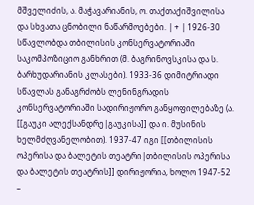მშველიძის, ა. მაჭავარიანის, ო. თაქთაქიშვილისა და სხვათა ცნობილი ნაწარმოებები. | + | 1926-30 სწავლობდა თბილისის კონსერვატორიაში საკომპოზიციო განხრით (მ. ბაგრინოვსკისა და ს. ბარხუდარიანის კლასები). 1933-36 დიმიტრიადი სწავლას განაგრძობს ლენინგრადის კონსერვატორიაში სადირიჟორო განყოფილებაზე (ა. [[გაუკი ალექსანდრე|გაუკისა]] და ი. მუსინის ხელმძღვანელობით). 1937-47 იგი [[თბილისის ოპერისა და ბალეტის თეატრი|თბილისის ოპერისა და ბალეტის თეატრის]] დირიჟორია, ხოლო 1947-52 –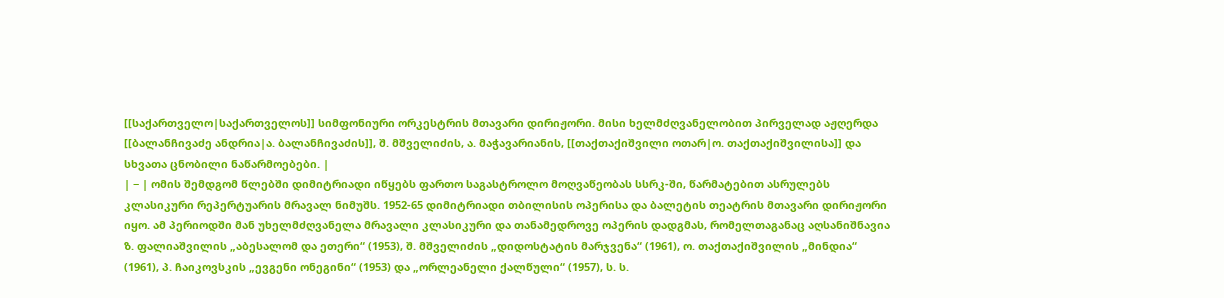[[საქართველო|საქართველოს]] სიმფონიური ორკესტრის მთავარი დირიჟორი. მისი ხელმძღვანელობით პირველად აჟღერდა [[ბალანჩივაძე ანდრია|ა. ბალანჩივაძის]], შ. მშველიძის, ა. მაჭავარიანის, [[თაქთაქიშვილი ოთარ|ო. თაქთაქიშვილისა]] და სხვათა ცნობილი ნაწარმოებები. |
| − | ომის შემდგომ წლებში დიმიტრიადი იწყებს ფართო საგასტროლო მოღვაწეობას სსრკ-ში, წარმატებით ასრულებს კლასიკური რეპერტუარის მრავალ ნიმუშს. 1952-65 დიმიტრიადი თბილისის ოპერისა და ბალეტის თეატრის მთავარი დირიჟორი იყო. ამ პერიოდში მან უხელმძღვანელა მრავალი კლასიკური და თანამედროვე ოპერის დადგმას, რომელთაგანაც აღსანიშნავია ზ. ფალიაშვილის „აბესალომ და ეთერი“ (1953), შ. მშველიძის „დიდოსტატის მარჯვენა“ (1961), ო. თაქთაქიშვილის „მინდია“ (1961), პ. ჩაიკოვსკის „ევგენი ონეგინი“ (1953) და „ორლეანელი ქალწული“ (1957), ს. ს.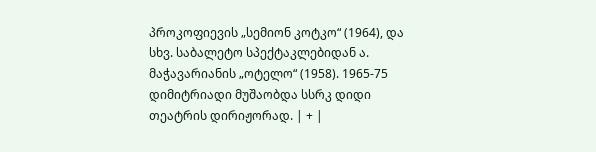პროკოფიევის „სემიონ კოტკო“ (1964), და სხვ. საბალეტო სპექტაკლებიდან ა. მაჭავარიანის „ოტელო“ (1958). 1965-75 დიმიტრიადი მუშაობდა სსრკ დიდი თეატრის დირიჟორად. | + |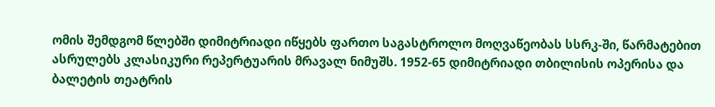ომის შემდგომ წლებში დიმიტრიადი იწყებს ფართო საგასტროლო მოღვაწეობას სსრკ-ში, წარმატებით ასრულებს კლასიკური რეპერტუარის მრავალ ნიმუშს. 1952-65 დიმიტრიადი თბილისის ოპერისა და ბალეტის თეატრის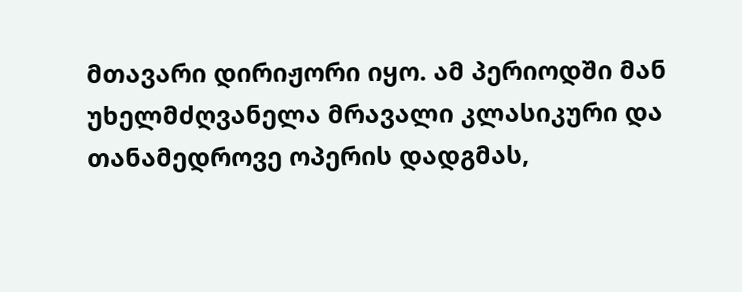მთავარი დირიჟორი იყო. ამ პერიოდში მან უხელმძღვანელა მრავალი კლასიკური და თანამედროვე ოპერის დადგმას,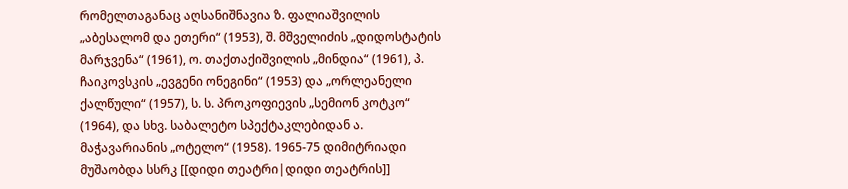რომელთაგანაც აღსანიშნავია ზ. ფალიაშვილის „აბესალომ და ეთერი“ (1953), შ. მშველიძის „დიდოსტატის მარჯვენა“ (1961), ო. თაქთაქიშვილის „მინდია“ (1961), პ. ჩაიკოვსკის „ევგენი ონეგინი“ (1953) და „ორლეანელი ქალწული“ (1957), ს. ს. პროკოფიევის „სემიონ კოტკო“ (1964), და სხვ. საბალეტო სპექტაკლებიდან ა. მაჭავარიანის „ოტელო“ (1958). 1965-75 დიმიტრიადი მუშაობდა სსრკ [[დიდი თეატრი|დიდი თეატრის]]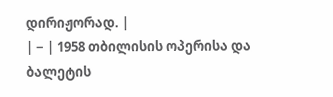დირიჟორად. |
| − | 1958 თბილისის ოპერისა და ბალეტის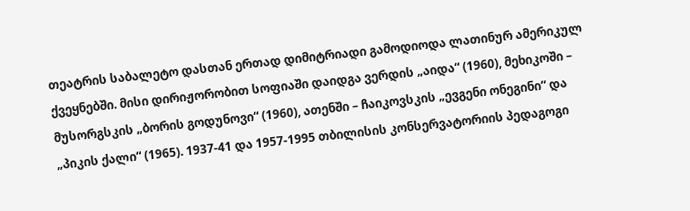თეატრის საბალეტო დასთან ერთად დიმიტრიადი გამოდიოდა ლათინურ ამერიკულ ქვეყნებში. მისი დირიჟორობით სოფიაში დაიდგა ვერდის „აიდა“ (1960), მეხიკოში – მუსორგსკის „ბორის გოდუნოვი“ (1960), ათენში – ჩაიკოვსკის „ევგენი ონეგინი“ და „პიკის ქალი“ (1965). 1937-41 და 1957-1995 თბილისის კონსერვატორიის პედაგოგი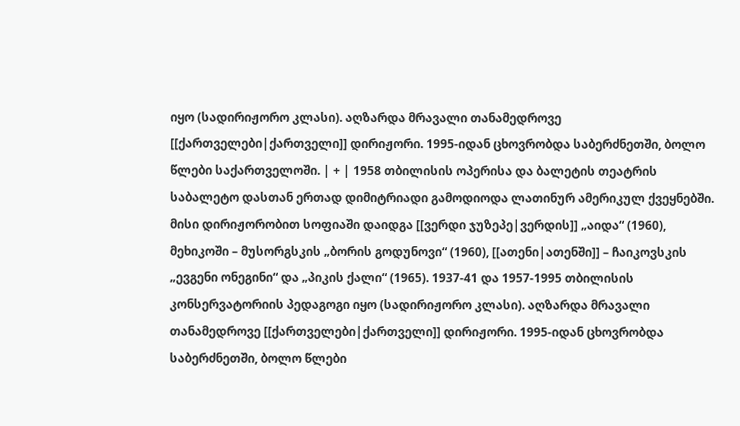იყო (სადირიჟორო კლასი). აღზარდა მრავალი თანამედროვე [[ქართველები|ქართველი]] დირიჟორი. 1995-იდან ცხოვრობდა საბერძნეთში, ბოლო წლები საქართველოში. | + | 1958 თბილისის ოპერისა და ბალეტის თეატრის საბალეტო დასთან ერთად დიმიტრიადი გამოდიოდა ლათინურ ამერიკულ ქვეყნებში. მისი დირიჟორობით სოფიაში დაიდგა [[ვერდი ჯუზეპე|ვერდის]] „აიდა“ (1960), მეხიკოში – მუსორგსკის „ბორის გოდუნოვი“ (1960), [[ათენი|ათენში]] – ჩაიკოვსკის „ევგენი ონეგინი“ და „პიკის ქალი“ (1965). 1937-41 და 1957-1995 თბილისის კონსერვატორიის პედაგოგი იყო (სადირიჟორო კლასი). აღზარდა მრავალი თანამედროვე [[ქართველები|ქართველი]] დირიჟორი. 1995-იდან ცხოვრობდა საბერძნეთში, ბოლო წლები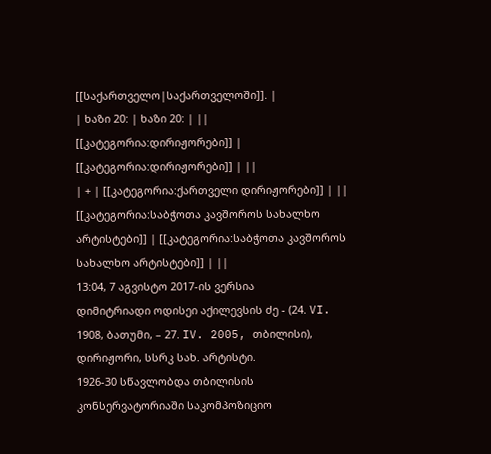[[საქართველო|საქართველოში]]. |
| ხაზი 20: | ხაზი 20: | ||
[[კატეგორია:დირიჟორები]] | [[კატეგორია:დირიჟორები]] | ||
| + | [[კატეგორია:ქართველი დირიჟორები]] | ||
[[კატეგორია:საბჭოთა კავშოროს სახალხო არტისტები]] | [[კატეგორია:საბჭოთა კავშოროს სახალხო არტისტები]] | ||
13:04, 7 აგვისტო 2017-ის ვერსია
დიმიტრიადი ოდისეი აქილევსის ძე - (24. VI. 1908, ბათუმი, – 27. IV. 2005, თბილისი), დირიჟორი, სსრკ სახ. არტისტი.
1926-30 სწავლობდა თბილისის კონსერვატორიაში საკომპოზიციო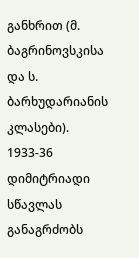განხრით (მ. ბაგრინოვსკისა და ს. ბარხუდარიანის კლასები). 1933-36 დიმიტრიადი სწავლას განაგრძობს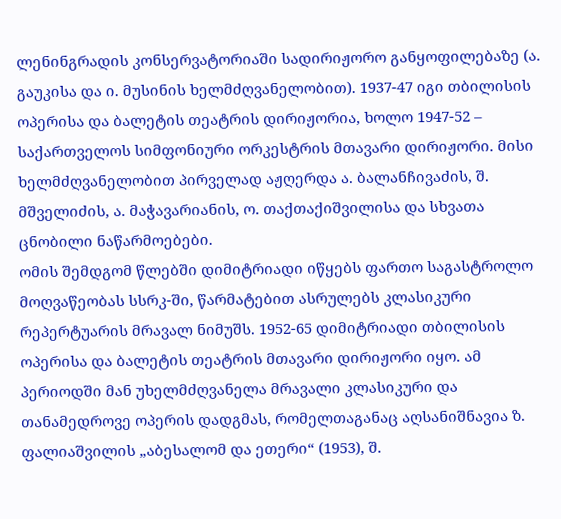ლენინგრადის კონსერვატორიაში სადირიჟორო განყოფილებაზე (ა. გაუკისა და ი. მუსინის ხელმძღვანელობით). 1937-47 იგი თბილისის ოპერისა და ბალეტის თეატრის დირიჟორია, ხოლო 1947-52 – საქართველოს სიმფონიური ორკესტრის მთავარი დირიჟორი. მისი ხელმძღვანელობით პირველად აჟღერდა ა. ბალანჩივაძის, შ. მშველიძის, ა. მაჭავარიანის, ო. თაქთაქიშვილისა და სხვათა ცნობილი ნაწარმოებები.
ომის შემდგომ წლებში დიმიტრიადი იწყებს ფართო საგასტროლო მოღვაწეობას სსრკ-ში, წარმატებით ასრულებს კლასიკური რეპერტუარის მრავალ ნიმუშს. 1952-65 დიმიტრიადი თბილისის ოპერისა და ბალეტის თეატრის მთავარი დირიჟორი იყო. ამ პერიოდში მან უხელმძღვანელა მრავალი კლასიკური და თანამედროვე ოპერის დადგმას, რომელთაგანაც აღსანიშნავია ზ. ფალიაშვილის „აბესალომ და ეთერი“ (1953), შ.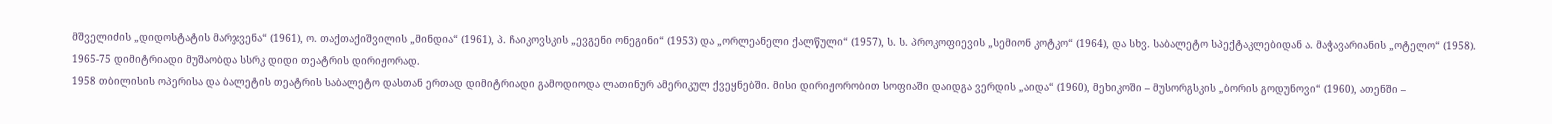მშველიძის „დიდოსტატის მარჯვენა“ (1961), ო. თაქთაქიშვილის „მინდია“ (1961), პ. ჩაიკოვსკის „ევგენი ონეგინი“ (1953) და „ორლეანელი ქალწული“ (1957), ს. ს. პროკოფიევის „სემიონ კოტკო“ (1964), და სხვ. საბალეტო სპექტაკლებიდან ა. მაჭავარიანის „ოტელო“ (1958). 1965-75 დიმიტრიადი მუშაობდა სსრკ დიდი თეატრის დირიჟორად.
1958 თბილისის ოპერისა და ბალეტის თეატრის საბალეტო დასთან ერთად დიმიტრიადი გამოდიოდა ლათინურ ამერიკულ ქვეყნებში. მისი დირიჟორობით სოფიაში დაიდგა ვერდის „აიდა“ (1960), მეხიკოში – მუსორგსკის „ბორის გოდუნოვი“ (1960), ათენში –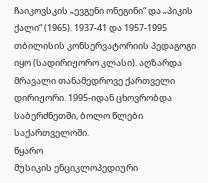ჩაიკოვსკის „ევგენი ონეგინი“ და „პიკის ქალი“ (1965). 1937-41 და 1957-1995 თბილისის კონსერვატორიის პედაგოგი იყო (სადირიჟორო კლასი). აღზარდა მრავალი თანამედროვე ქართველი დირიჟორი. 1995-იდან ცხოვრობდა საბერძნეთში, ბოლო წლები საქართველოში.
წყარო
მუსიკის ენციკლოპედიური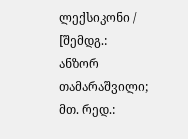ლექსიკონი / [შემდგ.: ანზორ თამარაშვილი; მთ. რედ.: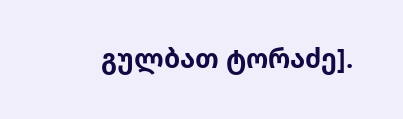გულბათ ტორაძე].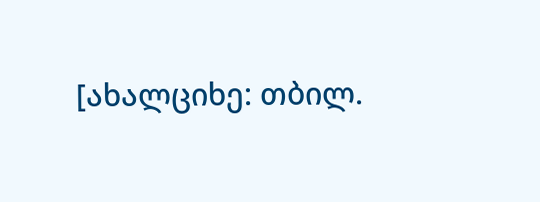[ახალციხე: თბილ.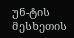უნ-ტის მესხეთის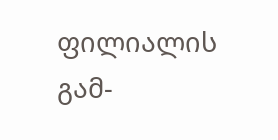ფილიალის გამ-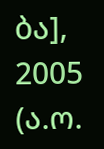ბა], 2005 (ა.ო.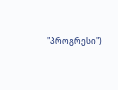"პროგრესი")